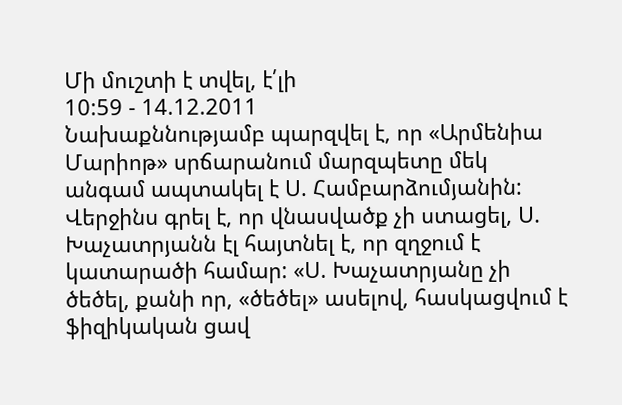Մի մուշտի է տվել, է՛լի
10:59 - 14.12.2011
Նախաքննությամբ պարզվել է, որ «Արմենիա Մարիոթ» սրճարանում մարզպետը մեկ անգամ ապտակել է Ս. Համբարձումյանին: Վերջինս գրել է, որ վնասվածք չի ստացել, Ս. Խաչատրյանն էլ հայտնել է, որ զղջում է կատարածի համար: «Ս. Խաչատրյանը չի ծեծել, քանի որ, «ծեծել» ասելով, հասկացվում է ֆիզիկական ցավ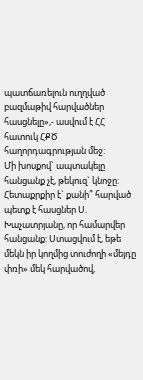պատճառելուն ուղղված բազմաթիվ հարվածներ հասցնելը»,- ասվում է ՀՀ հատուկ ՀՔԾ հաղորդագրության մեջ:
Մի խոսքով` ապտակելը հանցանք չէ, թեկուզ` կնոջը: Հետաքրքիր է` քանի՞ հարված պետք է հասցներ Ս. Խաչատրյանը, որ համարվեր հանցանք: Ստացվում է, եթե մեկն իր կողմից տուժողի «մեյդը փռի» մեկ հարվածով,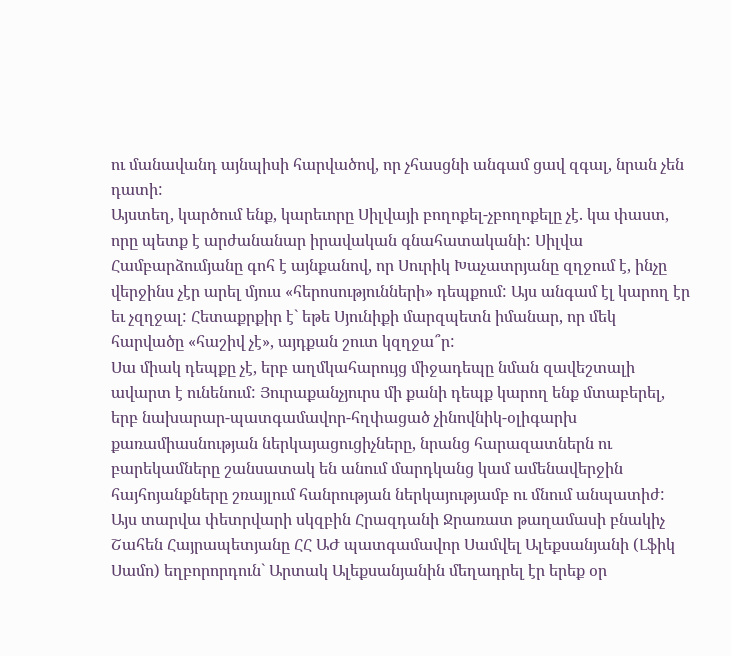ու մանավանդ այնպիսի հարվածով, որ չհասցնի անգամ ցավ զգալ, նրան չեն դատի:
Այստեղ, կարծում ենք, կարեւորը Սիլվայի բողոքել-չբողոքելը չէ. կա փաստ, որը պետք է արժանանար իրավական գնահատականի: Սիլվա Համբարձումյանը գոհ է այնքանով, որ Սուրիկ Խաչատրյանը զղջում է, ինչը վերջինս չէր արել մյուս «հերոսությունների» դեպքում: Այս անգամ էլ կարող էր եւ չզղջալ: Հետաքրքիր է` եթե Սյունիքի մարզպետն իմանար, որ մեկ հարվածը «հաշիվ չէ», այդքան շուտ կզղջա՞ր:
Սա միակ դեպքը չէ, երբ աղմկահարույց միջադեպը նման զավեշտալի ավարտ է ունենում: Յուրաքանչյուրս մի քանի դեպք կարող ենք մտաբերել, երբ նախարար-պատգամավոր-հղփացած չինովնիկ-օլիգարխ քառամիասնության ներկայացուցիչները, նրանց հարազատներն ու բարեկամները շանսատակ են անում մարդկանց կամ ամենավերջին հայհոյանքները շռայլում հանրության ներկայությամբ ու մնում անպատիժ:
Այս տարվա փետրվարի սկզբին Հրազդանի Ջրառատ թաղամասի բնակիչ Շահեն Հայրապետյանը ՀՀ ԱԺ պատգամավոր Սամվել Ալեքսանյանի (Լֆիկ Սամո) եղբորորդուն` Արտակ Ալեքսանյանին մեղադրել էր երեք օր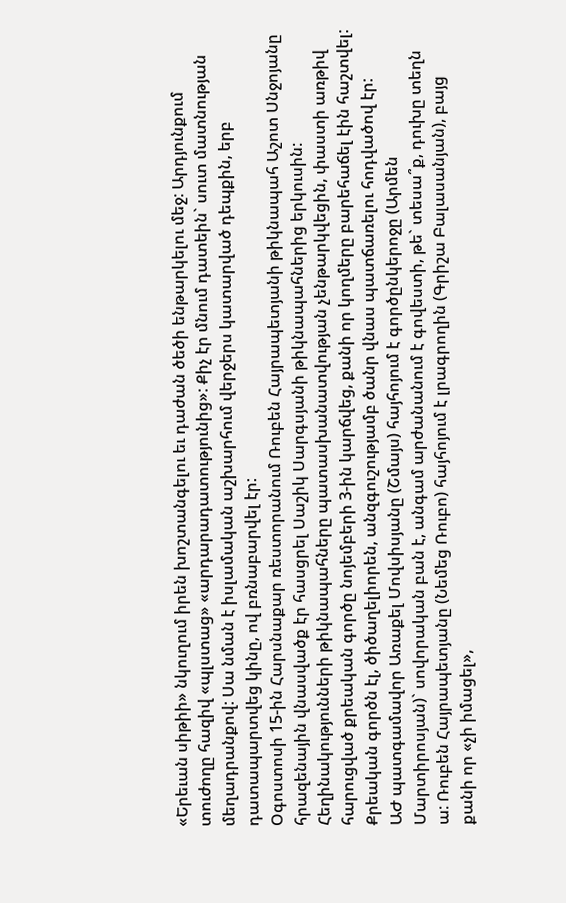«Երեւան սիթիի» նկուղում իրեն խոշտանգելու եւ դաժան ծեծի ենթարկելու մեջ: Արդյունքում տուժողը հազիվ «պլստաց» «արդարադատությունից»: Քիչ էր մնում դատեին` սուտ մատնության մեղադրանքով: Սա նման է իսլամական աշխարհում վերջերս կատարված դեպքին, երբ դատապարտվեց կինը, ով բռնաբարվել էր:
Օգոստոսի 15-ին Հարսնաքար ռեստորանում Ռուբեն Հայրապետյանի թիկնապահ Աշոտ Սնջոյանը հրազենային վնասվածք էր հասցրել Սաշիկ Սարգսյանի թիկնապահներից երկուսին: Հեղինակությունների թիկնապահները պատասխանատվության չենթարկվեցին, փաստի առթիվ հարուցված քրեական գործը նոյեմբերի 3-ին կարճվեց, քանի որ կողմերը բարեհաճել էին հաշտվել: Քրեական գործն էլ, ծիծաղելիորեն, անզգուշությամբ ծանր վնաս պատճառելու հոդվածով էր:
ԱԺ պատգամավոր Առաքել Մովսիսյանը (Շմայս) հայհոյում է գործընկերոջը (Արմեն Մարտիրոսյան)` սովորական բան է, անգամ արժանանում է գովեստի, թե` տեսա՞ք, դուխը տեղն ա: Ռուբեն Հայրապետյանը (Նեմեց Ռուբո) հայհոյում է լրագրողին (Գրիշա Բալասանյան), բայց քանի որ «չի իմացել»,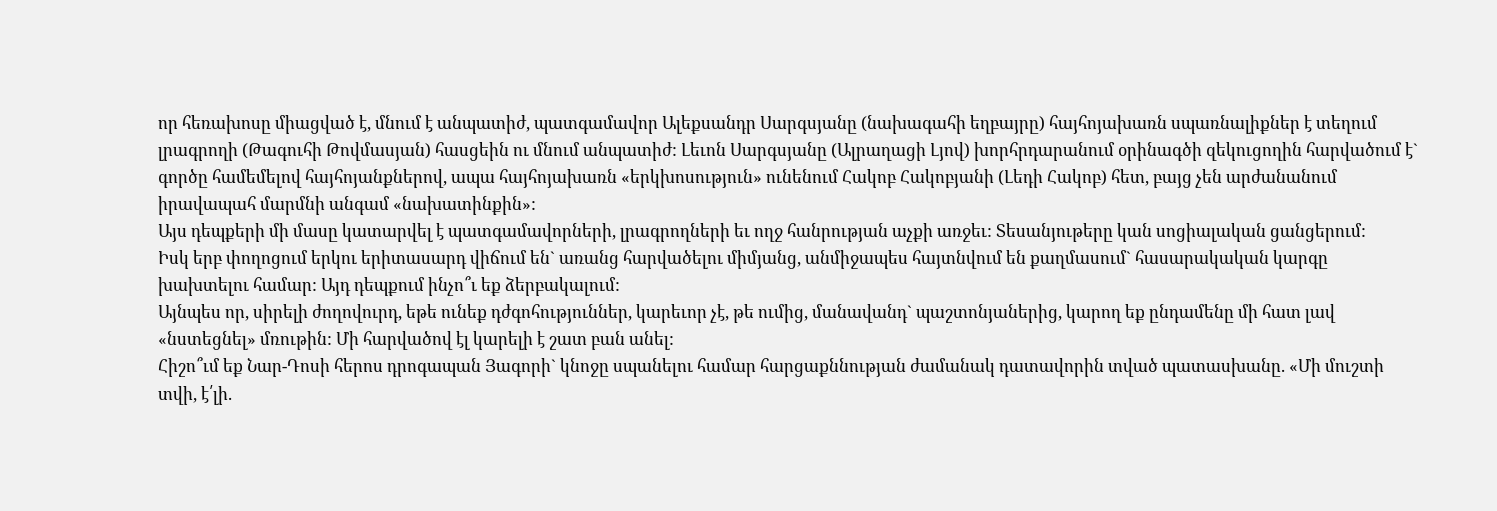որ հեռախոսը միացված է, մնում է անպատիժ, պատգամավոր Ալեքսանդր Սարգսյանը (նախագահի եղբայրը) հայհոյախառն սպառնալիքներ է տեղում լրագրողի (Թագուհի Թովմասյան) հասցեին ու մնում անպատիժ: Լեւոն Սարգսյանը (Ալրաղացի Լյով) խորհրդարանում օրինագծի զեկուցողին հարվածում է` գործը համեմելով հայհոյանքներով, ապա հայհոյախառն «երկխոսություն» ունենում Հակոբ Հակոբյանի (Լեդի Հակոբ) հետ, բայց չեն արժանանում իրավապահ մարմնի անգամ «նախատինքին»:
Այս դեպքերի մի մասը կատարվել է պատգամավորների, լրագրողների եւ ողջ հանրության աչքի առջեւ: Տեսանյութերը կան սոցիալական ցանցերում:
Իսկ երբ փողոցում երկու երիտասարդ վիճում են` առանց հարվածելու միմյանց, անմիջապես հայտնվում են քաղմասում` հասարակական կարգը խախտելու համար: Այդ դեպքում ինչո՞ւ եք ձերբակալում:
Այնպես որ, սիրելի ժողովուրդ, եթե ունեք դժգոհություններ, կարեւոր չէ, թե ումից, մանավանդ` պաշտոնյաներից, կարող եք ընդամենը մի հատ լավ «նստեցնել» մռութին: Մի հարվածով էլ կարելի է շատ բան անել:
Հիշո՞ւմ եք Նար-Դոսի հերոս դրոգապան Յագորի` կնոջը սպանելու համար հարցաքննության ժամանակ դատավորին տված պատասխանը. «Մի մուշտի տվի, է՛լի.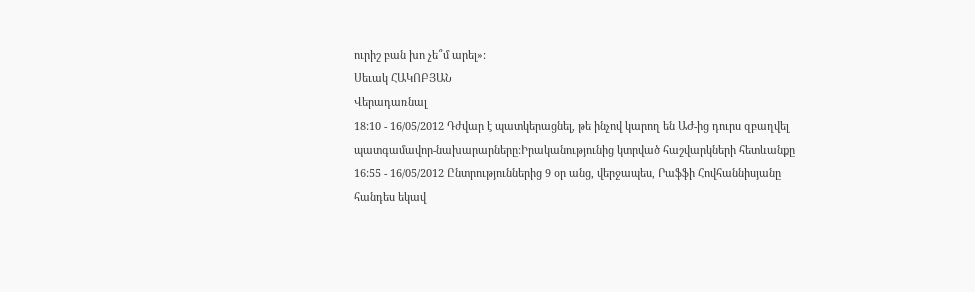ուրիշ բան խո չե՞մ արել»:
Սեւակ ՀԱԿՈԲՅԱՆ
Վերադառնալ
18:10 - 16/05/2012 Դժվար է պատկերացնել, թե ինչով կարող են ԱԺ-ից դուրս զբաղվել պատգամավոր-նախարարները:Իրականությունից կտրված հաշվարկների հետևանքը
16:55 - 16/05/2012 Ընտրություններից 9 օր անց, վերջապես, Րաֆֆի Հովհաննիսյանը հանդես եկավ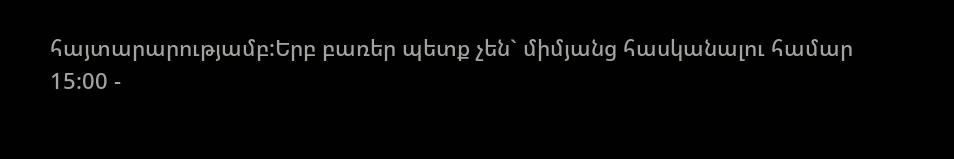հայտարարությամբ:Երբ բառեր պետք չեն` միմյանց հասկանալու համար
15:00 -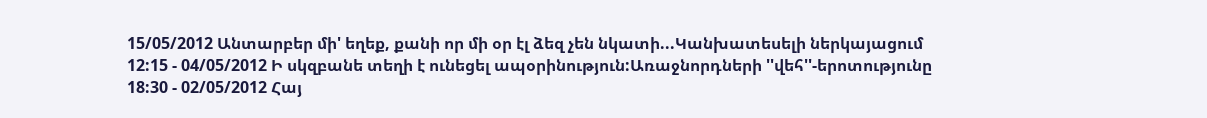15/05/2012 Անտարբեր մի' եղեք, քանի որ մի օր էլ ձեզ չեն նկատի...Կանխատեսելի ներկայացում
12:15 - 04/05/2012 Ի սկզբանե տեղի է ունեցել ապօրինություն:Առաջնորդների ''վեհ''-երոտությունը
18:30 - 02/05/2012 Հայ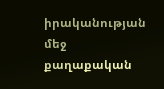իրականության մեջ քաղաքական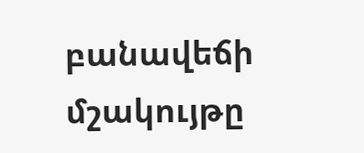բանավեճի մշակույթը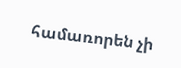համառորեն չի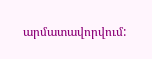արմատավորվում: